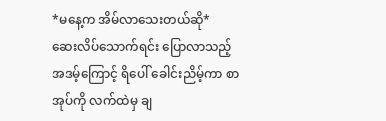*မနေ့က အိမ်လာသေးတယ်ဆို*
ဆေးလိပ်သောက်ရင်း ပြောလာသည့် အဒမ့်ကြောင့် ရိပေါ် ခေါင်းညိမ့်ကာ စာအုပ်ကို လက်ထဲမှ ချ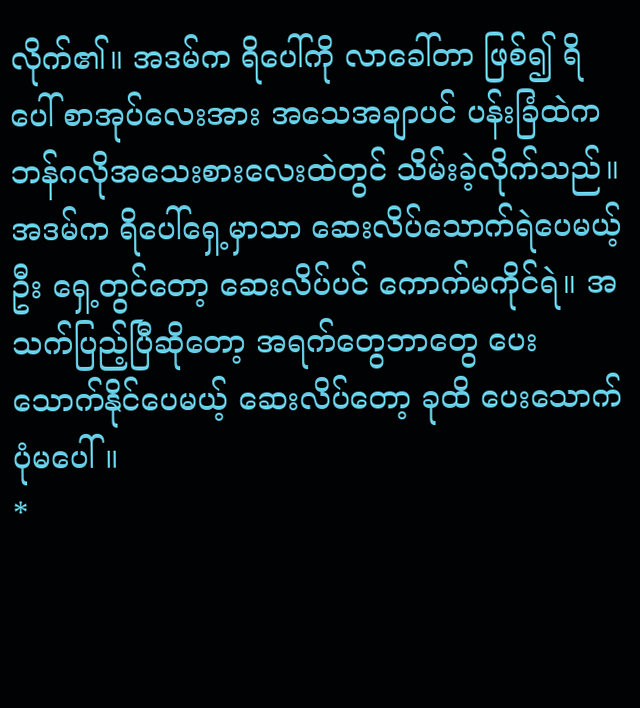လိုက်၏။ အဒမ်က ရိပေါ်ကို လာခေါ်တာ ဖြစ်၍ ရိပေါ် စာအုပ်လေးအား အသေအချာပင် ပန်းခြံထဲက ဘန်ဂလိုအသေးစားလေးထဲတွင် သိမ်းခဲ့လိုက်သည်။
အဒမ်က ရိပေါ်ရှေ့မှာသာ ဆေးလိပ်သောက်ရဲပေမယ့် ဦး ရှေ့တွင်တော့ ဆေးလိပ်ပင် ကောက်မကိုင်ရဲ။ အသက်ပြည့်ပြီဆိုတော့ အရက်တွေဘာတွေ ပေးသောက်နိုင်ပေမယ့် ဆေးလိပ်တော့ ခုထိ ပေးသောက်ပုံမပေါ်။
*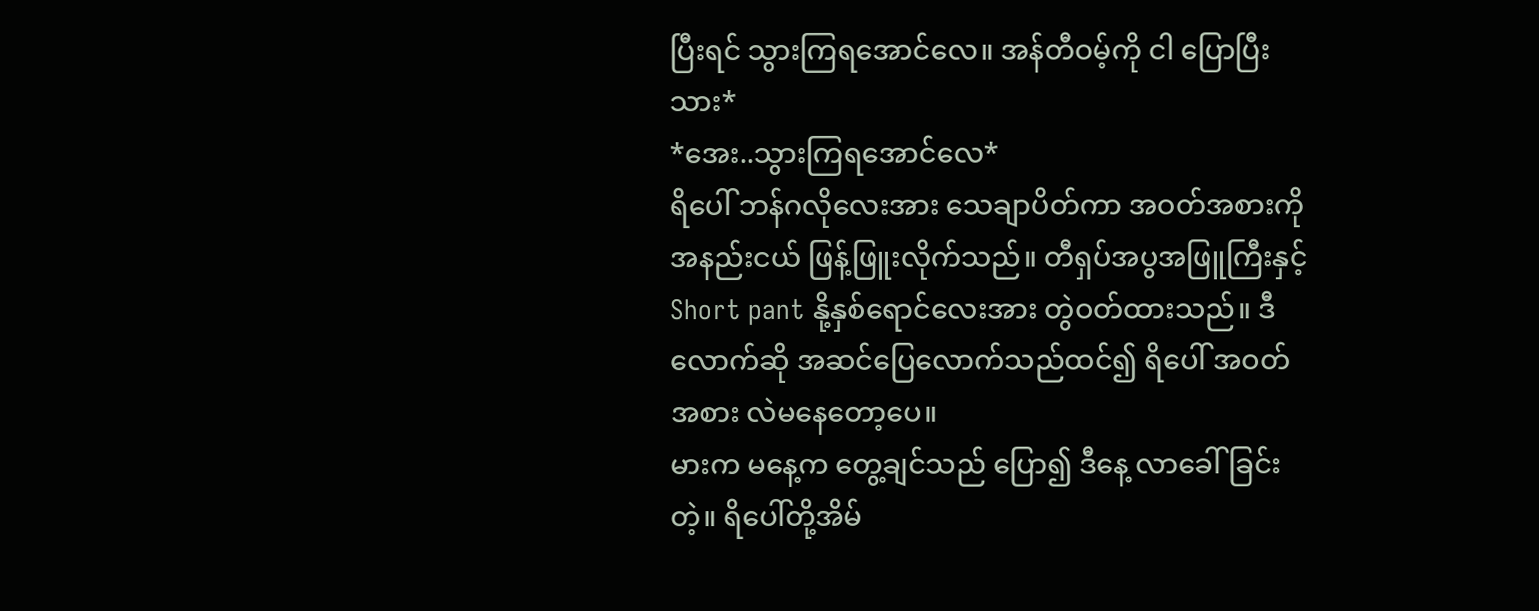ပြီးရင် သွားကြရအောင်လေ။ အန်တီဝမ့်ကို ငါ ပြောပြီးသား*
*အေး..သွားကြရအောင်လေ*
ရိပေါ် ဘန်ဂလိုလေးအား သေချာပိတ်ကာ အဝတ်အစားကို အနည်းငယ် ဖြန့်ဖြူးလိုက်သည်။ တီရှပ်အပွအဖြူကြီးနှင့် Short pant နို့နှစ်ရောင်လေးအား တွဲဝတ်ထားသည်။ ဒီလောက်ဆို အဆင်ပြေလောက်သည်ထင်၍ ရိပေါ် အဝတ်အစား လဲမနေတော့ပေ။
မားက မနေ့က တွေ့ချင်သည် ပြော၍ ဒီနေ့ လာခေါ်ခြင်းတဲ့။ ရိပေါ်တို့အိမ်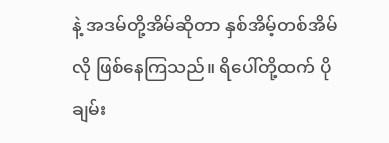နဲ့ အဒမ်တို့အိမ်ဆိုတာ နှစ်အိမ့်တစ်အိမ်လို ဖြစ်နေကြသည်။ ရိပေါ်တို့ထက် ပိုချမ်း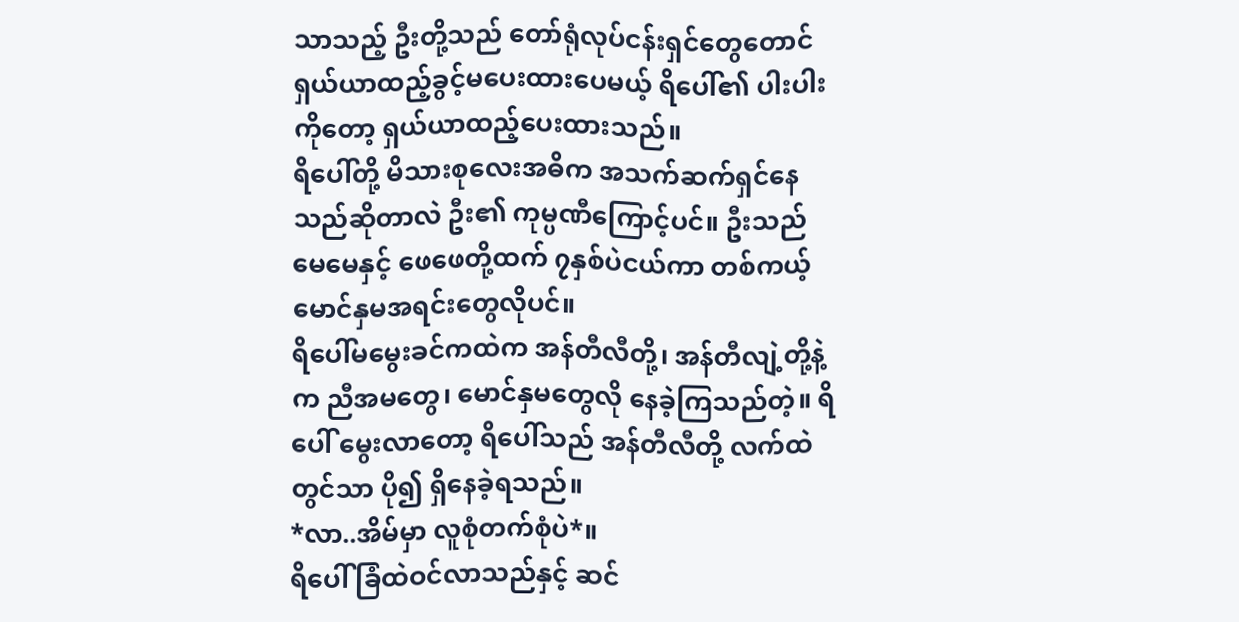သာသည့် ဦးတို့သည် တော်ရုံလုပ်ငန်းရှင်တွေတောင် ရှယ်ယာထည့်ခွင့်မပေးထားပေမယ့် ရိပေါ်၏ ပါးပါးကိုတော့ ရှယ်ယာထည့်ပေးထားသည်။
ရိပေါ်တို့ မိသားစုလေးအဓိက အသက်ဆက်ရှင်နေသည်ဆိုတာလဲ ဦး၏ ကုမ္ပဏီကြောင့်ပင်။ ဦးသည် မေမေနှင့် ဖေဖေတို့ထက် ၇နှစ်ပဲငယ်ကာ တစ်ကယ့် မောင်နှမအရင်းတွေလိုပင်။
ရိပေါ်မမွေးခင်ကထဲက အန်တီလီတို့၊ အန်တီလျဲ့တို့နဲ့က ညီအမတွေ၊ မောင်နှမတွေလို နေခဲ့ကြသည်တဲ့။ ရိပေါ် မွေးလာတော့ ရိပေါ်သည် အန်တီလီတို့ လက်ထဲတွင်သာ ပို၍ ရှိနေခဲ့ရသည်။
*လာ..အိမ်မှာ လူစုံတက်စုံပဲ*။
ရိပေါ် ခြံထဲဝင်လာသည်နှင့် ဆင်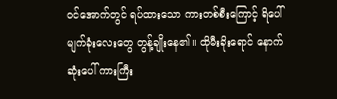ဝင်အောက်တွင် ရပ်ထားသော ကားတစ်စီးကြောင့် ရိပေါ် မျက်ခုံးလေးတွေ တွန့်ချိုးနေ၏။ ထိုမီးခိုးရောင် နောက်ဆုံးပေါ် ကားကြီး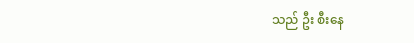သည် ဦး စီးနေ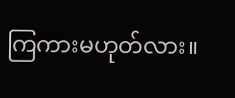ကြကားမဟုတ်လား။